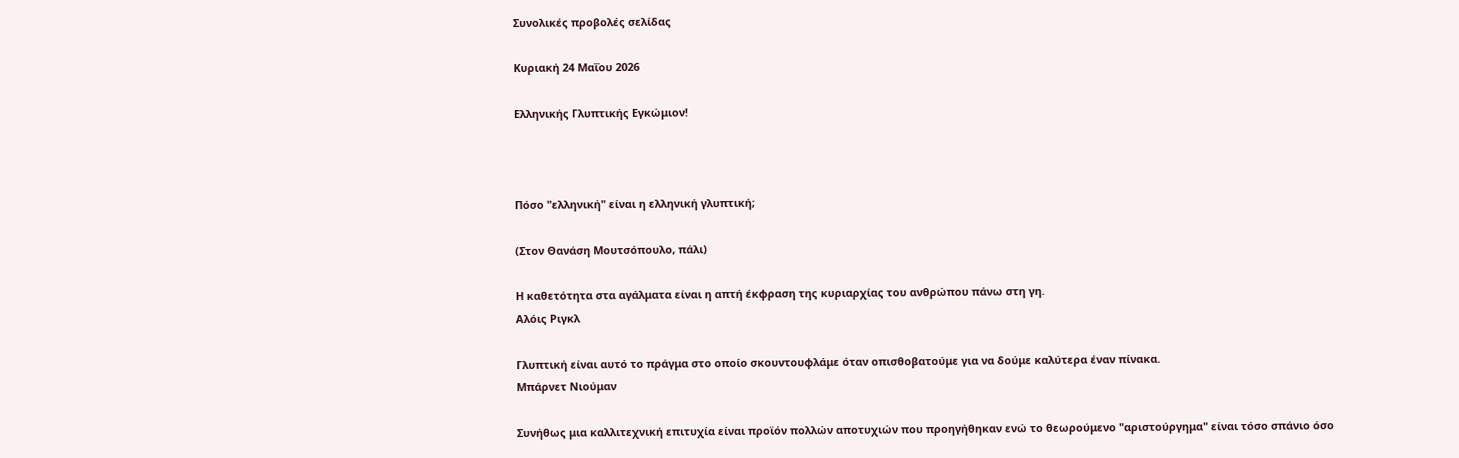Συνολικές προβολές σελίδας

Κυριακή 24 Μαΐου 2026

Ελληνικής Γλυπτικής Εγκώμιον!



Πόσο "ελληνική" είναι η ελληνική γλυπτική;

(Στον Θανάση Μουτσόπουλο, πάλι)

Η καθετότητα στα αγάλματα είναι η απτή έκφραση της κυριαρχίας του ανθρώπου πάνω στη γη.
Αλόις Ριγκλ

Γλυπτική είναι αυτό το πράγμα στο οποίο σκουντουφλάμε όταν οπισθοβατούμε για να δούμε καλύτερα έναν πίνακα.
Μπάρνετ Νιούμαν

Συνήθως μια καλλιτεχνική επιτυχία είναι προϊόν πολλών αποτυχιών που προηγήθηκαν ενώ το θεωρούμενο "αριστούργημα" είναι τόσο σπάνιο όσο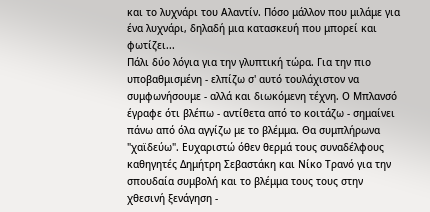και το λυχνάρι του Αλαντίν. Πόσο μάλλον που μιλάμε για ένα λυχνάρι, δηλαδή μια κατασκευή που μπορεί και φωτίζει...
Πάλι δύο λόγια για την γλυπτική τώρα. Για την πιο υποβαθμισμένη - ελπίζω σ' αυτό τουλάχιστον να συμφωνήσουμε - αλλά και διωκόμενη τέχνη. Ο Μπλανσό έγραφε ότι βλέπω - αντίθετα από το κοιτάζω - σημαίνει πάνω από όλα αγγίζω με το βλέμμα. Θα συμπλήρωνα "χαϊδεύω". Ευχαριστώ όθεν θερμά τους συναδέλφους καθηγητές Δημήτρη Σεβαστάκη και Νίκο Τρανό για την σπουδαία συμβολή και το βλέμμα τους τους στην χθεσινή ξενάγηση -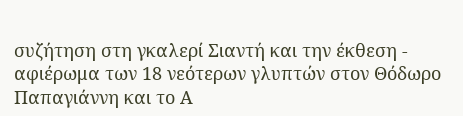συζήτηση στη γκαλερί Σιαντή και την έκθεση - αφιέρωμα των 18 νεότερων γλυπτών στον Θόδωρο Παπαγιάννη και το Α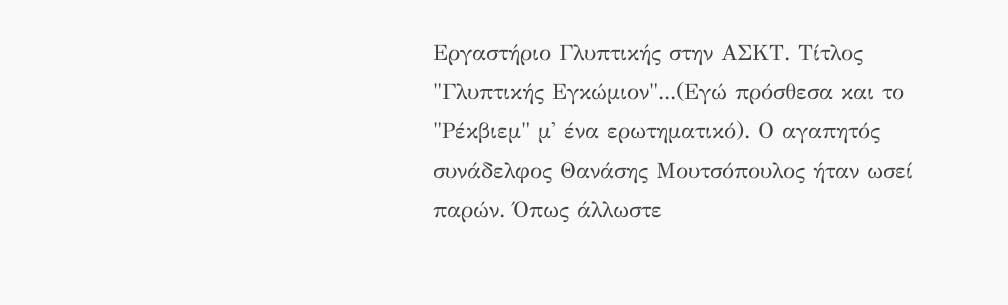Εργαστήριο Γλυπτικής στην ΑΣΚΤ. Τίτλος "Γλυπτικής Εγκώμιον"...(Εγώ πρόσθεσα και το "Ρέκβιεμ" μ' ένα ερωτηματικό). Ο αγαπητός συνάδελφος Θανάσης Μουτσόπουλος ήταν ωσεί παρών. Όπως άλλωστε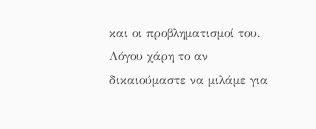και οι προβληματισμοί του. Λόγου χάρη το αν δικαιούμαστε να μιλάμε για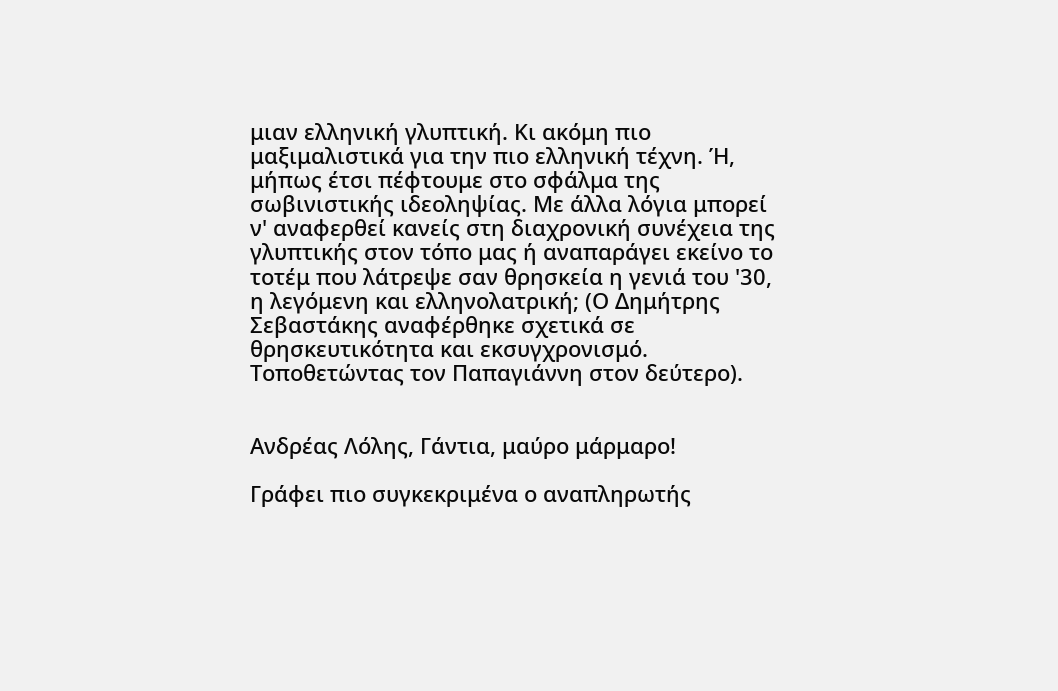μιαν ελληνική γλυπτική. Κι ακόμη πιο μαξιμαλιστικά για την πιο ελληνική τέχνη. Ή, μήπως έτσι πέφτουμε στο σφάλμα της σωβινιστικής ιδεοληψίας. Με άλλα λόγια μπορεί ν' αναφερθεί κανείς στη διαχρονική συνέχεια της γλυπτικής στον τόπο μας ή αναπαράγει εκείνο το τοτέμ που λάτρεψε σαν θρησκεία η γενιά του '30, η λεγόμενη και ελληνολατρική; (Ο Δημήτρης Σεβαστάκης αναφέρθηκε σχετικά σε θρησκευτικότητα και εκσυγχρονισμό. Τοποθετώντας τον Παπαγιάννη στον δεύτερο).


Ανδρέας Λόλης, Γάντια, μαύρο μάρμαρο!

Γράφει πιο συγκεκριμένα ο αναπληρωτής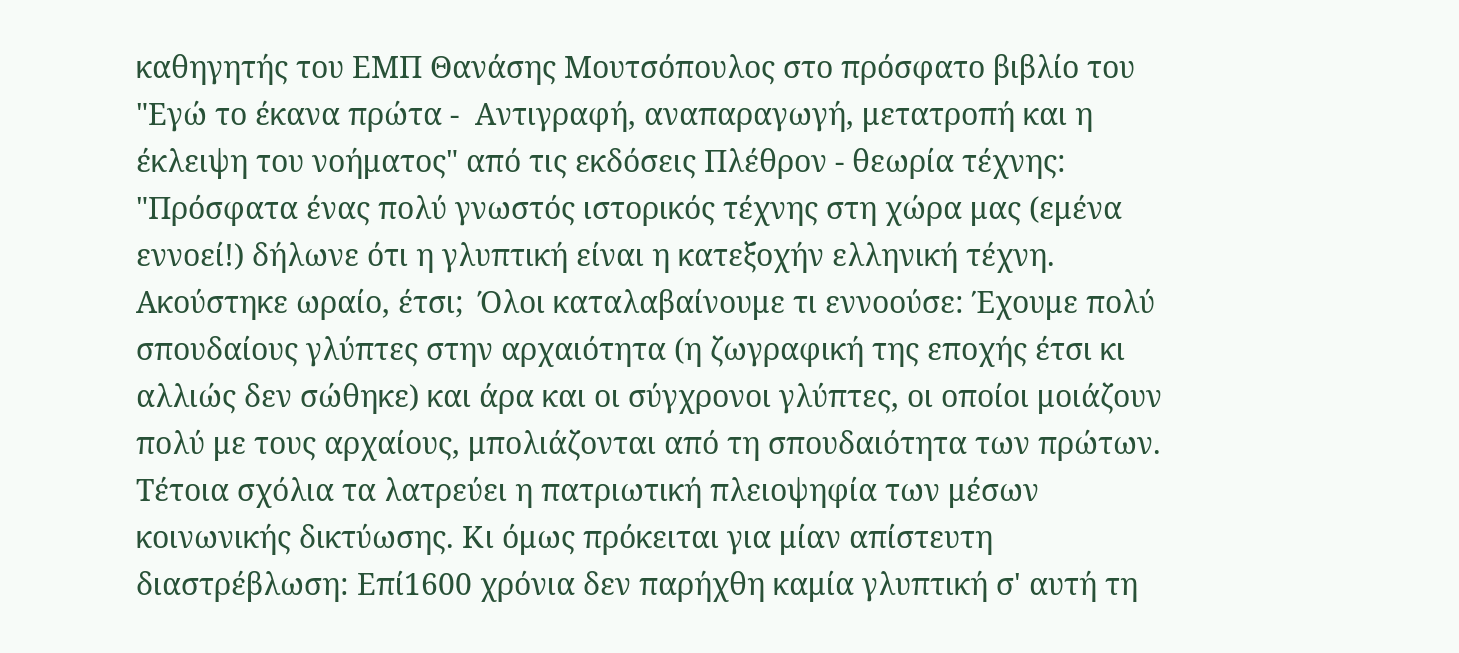καθηγητής του ΕΜΠ Θανάσης Μουτσόπουλος στο πρόσφατο βιβλίο του "Εγώ το έκανα πρώτα -  Αντιγραφή, αναπαραγωγή, μετατροπή και η έκλειψη του νοήματος" από τις εκδόσεις Πλέθρον - θεωρία τέχνης:
"Πρόσφατα ένας πολύ γνωστός ιστορικός τέχνης στη χώρα μας (εμένα εννοεί!) δήλωνε ότι η γλυπτική είναι η κατεξοχήν ελληνική τέχνη. Ακούστηκε ωραίο, έτσι;  Όλοι καταλαβαίνουμε τι εννοούσε: Έχουμε πολύ σπουδαίους γλύπτες στην αρχαιότητα (η ζωγραφική της εποχής έτσι κι αλλιώς δεν σώθηκε) και άρα και οι σύγχρονοι γλύπτες, οι οποίοι μοιάζουν πολύ με τους αρχαίους, μπολιάζονται από τη σπουδαιότητα των πρώτων. Τέτοια σχόλια τα λατρεύει η πατριωτική πλειοψηφία των μέσων κοινωνικής δικτύωσης. Κι όμως πρόκειται για μίαν απίστευτη διαστρέβλωση: Επί1600 χρόνια δεν παρήχθη καμία γλυπτική σ' αυτή τη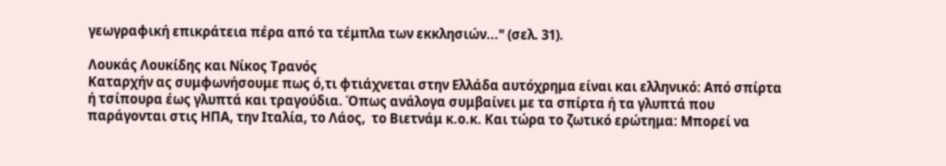γεωγραφική επικράτεια πέρα από τα τέμπλα των εκκλησιών..." (σελ. 31).

Λουκάς Λουκίδης και Νίκος Τρανός
Καταρχήν ας συμφωνήσουμε πως ό,τι φτιάχνεται στην Ελλάδα αυτόχρημα είναι και ελληνικό: Από σπίρτα ή τσίπουρα έως γλυπτά και τραγούδια. Όπως ανάλογα συμβαίνει με τα σπίρτα ή τα γλυπτά που παράγονται στις ΗΠΑ, την Ιταλία, το Λάος,  το Βιετνάμ κ.ο.κ. Και τώρα το ζωτικό ερώτημα: Μπορεί να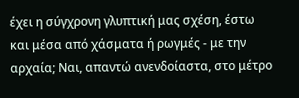έχει η σύγχρονη γλυπτική μας σχέση, έστω και μέσα από χάσματα ή ρωγμές - με την αρχαία; Ναι, απαντώ ανενδοίαστα, στο μέτρο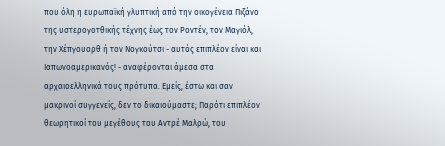που όλη η ευρωπαϊκή γλυπτική από την οικογένεια Πιζάνο της υστερογοτθικής τέχνης έως τον Ροντέν, τον Μαγιόλ, την Χέπγουορθ ή τον Νογκούτσι - αυτός επιπλέον είναι και Ιαπωνοαμερικανός! - αναφέρονται άμεσα στα αρχαιοελληνικά τους πρότυπα. Εμείς, έστω και σαν μακρινοί συγγενείς, δεν το δικαιούμαστε; Παρότι επιπλέον θεωρητικοί του μεγέθους του Αντρέ Μαλρώ, του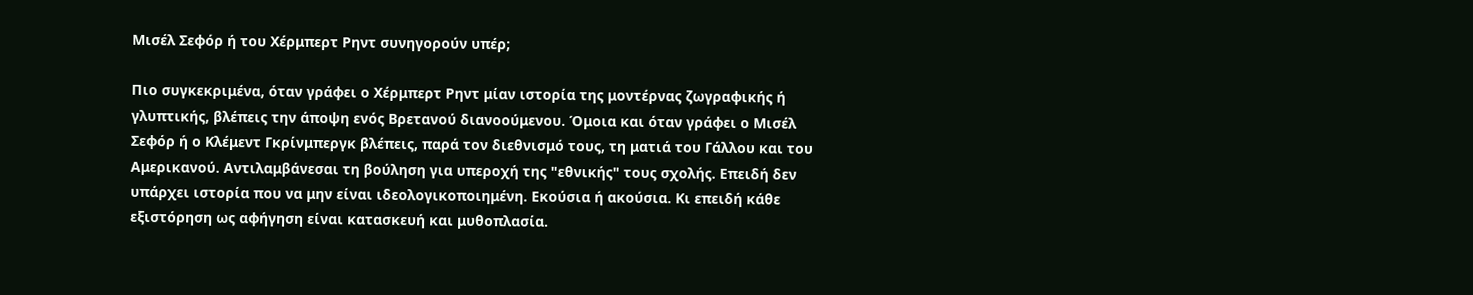Μισέλ Σεφόρ ή του Χέρμπερτ Ρηντ συνηγορούν υπέρ;

Πιο συγκεκριμένα, όταν γράφει ο Χέρμπερτ Ρηντ μίαν ιστορία της μοντέρνας ζωγραφικής ή γλυπτικής, βλέπεις την άποψη ενός Βρετανού διανοούμενου. Όμοια και όταν γράφει ο Μισέλ Σεφόρ ή ο Κλέμεντ Γκρίνμπεργκ βλέπεις, παρά τον διεθνισμό τους, τη ματιά του Γάλλου και του Αμερικανού. Αντιλαμβάνεσαι τη βούληση για υπεροχή της "εθνικής" τους σχολής. Επειδή δεν υπάρχει ιστορία που να μην είναι ιδεολογικοποιημένη. Εκούσια ή ακούσια. Κι επειδή κάθε εξιστόρηση ως αφήγηση είναι κατασκευή και μυθοπλασία.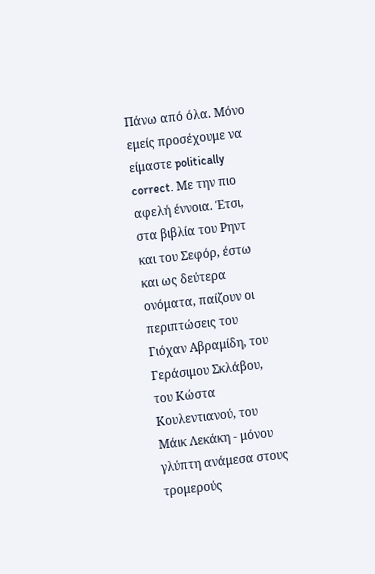Πάνω από όλα. Μόνο εμείς προσέχουμε να είμαστε politically correct. Με την πιο αφελή έννοια. Έτσι, στα βιβλία του Ρηντ και του Σεφόρ, έστω και ως δεύτερα ονόματα, παίζουν οι περιπτώσεις του Γιόχαν Αβραμίδη, του Γεράσιμου Σκλάβου, του Κώστα Κουλεντιανού, του  Μάικ Λεκάκη - μόνου γλύπτη ανάμεσα στους τρομερούς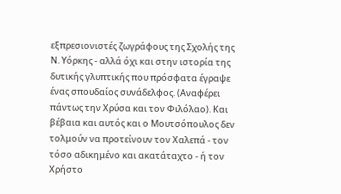εξπρεσιονιστές ζωγράφους της Σχολής της Ν. Υόρκης - αλλά όχι και στην ιστορία της δυτικής γλυπτικής που πρόσφατα έγραψε ένας σπουδαίος συνάδελφος. (Αναφέρει πάντως την Χρύσα και τον Φιλόλαο). Και βέβαια και αυτός και ο Μουτσόπουλος δεν τολμούν να προτείνουν τον Χαλεπά - τον τόσο αδικημένο και ακατάταχτο - ή τον Χρήστο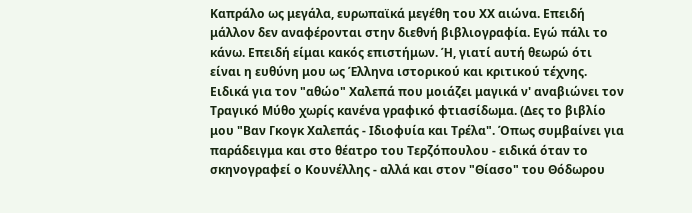Καπράλο ως μεγάλα, ευρωπαϊκά μεγέθη του ΧΧ αιώνα. Επειδή μάλλον δεν αναφέρονται στην διεθνή βιβλιογραφία. Εγώ πάλι το κάνω. Επειδή είμαι κακός επιστήμων. Ή, γιατί αυτή θεωρώ ότι είναι η ευθύνη μου ως Έλληνα ιστορικού και κριτικού τέχνης. Ειδικά για τον "αθώο" Χαλεπά που μοιάζει μαγικά ν' αναβιώνει τον Τραγικό Μύθο χωρίς κανένα γραφικό φτιασίδωμα. (Δες το βιβλίο μου "Βαν Γκογκ Χαλεπάς - Ιδιοφυία και Τρέλα". Όπως συμβαίνει για παράδειγμα και στο θέατρο του Τερζόπουλου - ειδικά όταν το σκηνογραφεί ο Κουνέλλης - αλλά και στον "Θίασο" του Θόδωρου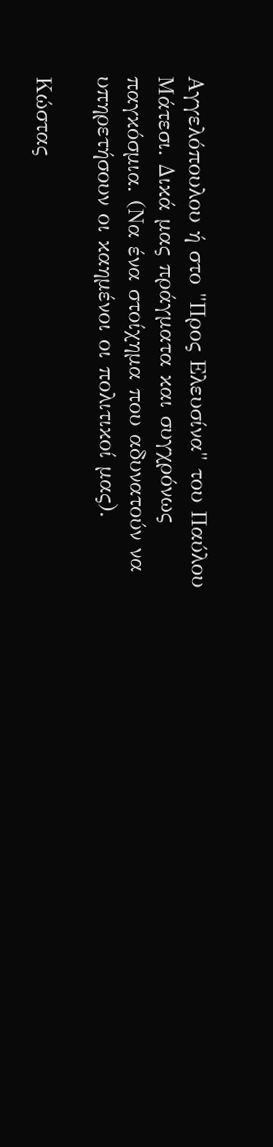Αγγελόπουλου ή στο "Προς Ελευσίνα" του Παύλου Μάτεσι. Δικά μας πράγματα και συγχρόνως παγκόσμια. (Να ένα στοίχημα που αδυνατούν να υπηρετήσουν οι καημένοι οι πολιτικοί μας).

Κώστας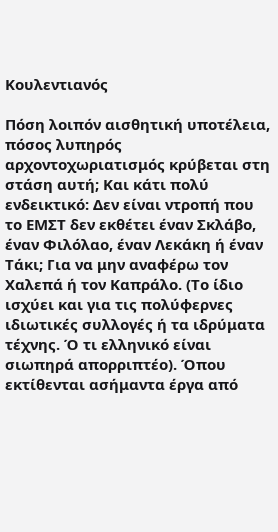Κουλεντιανός

Πόση λοιπόν αισθητική υποτέλεια, πόσος λυπηρός αρχοντοχωριατισμός κρύβεται στη στάση αυτή; Και κάτι πολύ ενδεικτικό: Δεν είναι ντροπή που το ΕΜΣΤ δεν εκθέτει έναν Σκλάβο, έναν Φιλόλαο, έναν Λεκάκη ή έναν Τάκι; Για να μην αναφέρω τον Χαλεπά ή τον Καπράλο. (Το ίδιο ισχύει και για τις πολύφερνες ιδιωτικές συλλογές ή τα ιδρύματα τέχνης. Ό τι ελληνικό είναι σιωπηρά απορριπτέο). Όπου εκτίθενται ασήμαντα έργα από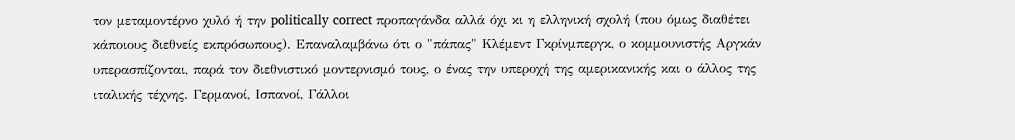τον μεταμοντέρνο χυλό ή την politically correct προπαγάνδα αλλά όχι κι η ελληνική σχολή (που όμως διαθέτει κάποιους διεθνείς εκπρόσωπους). Επαναλαμβάνω ότι ο "πάπας" Κλέμεντ Γκρίνμπεργκ, ο κομμουνιστής Αργκάν υπερασπίζονται, παρά τον διεθνιστικό μοντερνισμό τους, ο ένας την υπεροχή της αμερικανικής και ο άλλος της ιταλικής τέχνης. Γερμανοί, Ισπανοί, Γάλλοι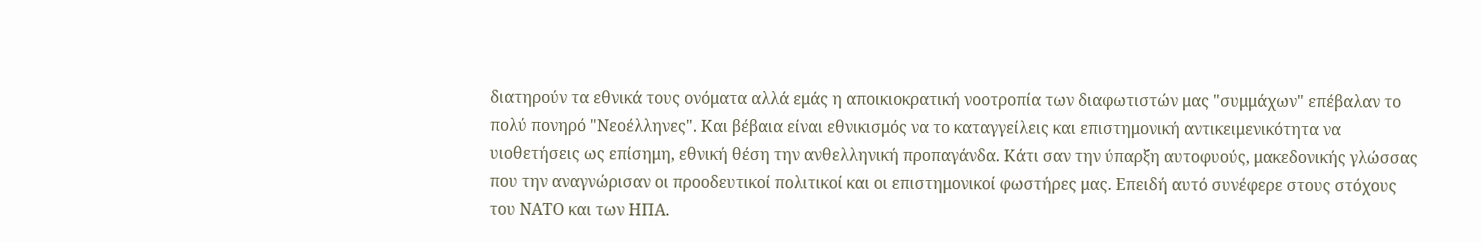διατηρούν τα εθνικά τους ονόματα αλλά εμάς η αποικιοκρατική νοοτροπία των διαφωτιστών μας "συμμάχων" επέβαλαν το πολύ πονηρό "Νεοέλληνες". Και βέβαια είναι εθνικισμός να το καταγγείλεις και επιστημονική αντικειμενικότητα να υιοθετήσεις ως επίσημη, εθνική θέση την ανθελληνική προπαγάνδα. Κάτι σαν την ύπαρξη αυτοφυούς, μακεδονικής γλώσσας που την αναγνώρισαν οι προοδευτικοί πολιτικοί και οι επιστημονικοί φωστήρες μας. Επειδή αυτό συνέφερε στους στόχους του ΝΑΤΟ και των ΗΠΑ.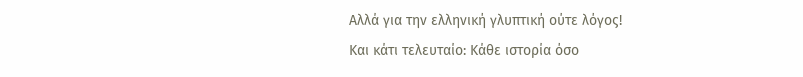Αλλά για την ελληνική γλυπτική ούτε λόγος!
Και κάτι τελευταίο: Κάθε ιστορία όσο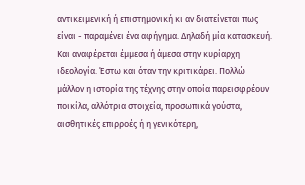αντικειμενική ή επιστημονική κι αν διατείνεται πως είναι - παραμένει ένα αφήγημα. Δηλαδή μία κατασκευή. Και αναφέρεται έμμεσα ή άμεσα στην κυρίαρχη ιδεολογία. Έστω και όταν την κριτικάρει. Πολλώ μάλλον η ιστορία της τέχνης στην οποία παρεισφρέουν ποικίλα, αλλότρια στοιχεία, προσωπικά γούστα, αισθητικές επιρροές ή η γενικότερη,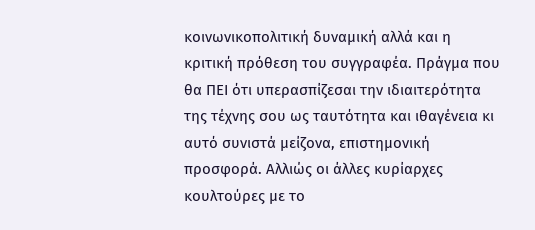κοινωνικοπολιτική δυναμική αλλά και η κριτική πρόθεση του συγγραφέα. Πράγμα που θα ΠΕΙ ότι υπερασπίζεσαι την ιδιαιτερότητα της τέχνης σου ως ταυτότητα και ιθαγένεια κι αυτό συνιστά μείζονα, επιστημονική προσφορά. Αλλιώς οι άλλες κυρίαρχες κουλτούρες με το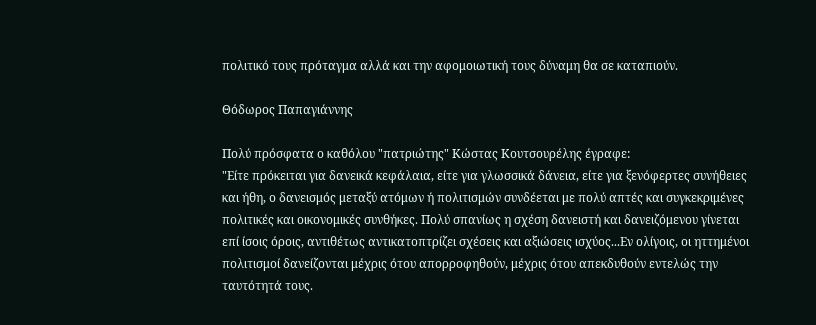πολιτικό τους πρόταγμα αλλά και την αφομοιωτική τους δύναμη θα σε καταπιούν.

Θόδωρος Παπαγιάννης

Πολύ πρόσφατα ο καθόλου "πατριώτης" Κώστας Κουτσουρέλης έγραφε:
"Είτε πρόκειται για δανεικά κεφάλαια, είτε για γλωσσικά δάνεια, είτε για ξενόφερτες συνήθειες και ήθη, ο δανεισμός μεταξύ ατόμων ή πολιτισμών συνδέεται με πολύ απτές και συγκεκριμένες πολιτικές και οικονομικές συνθήκες. Πολύ σπανίως η σχέση δανειστή και δανειζόμενου γίνεται επί ίσοις όροις, αντιθέτως αντικατοπτρίζει σχέσεις και αξιώσεις ισχύος...Εν ολίγοις, οι ηττημένοι πολιτισμοί δανείζονται μέχρις ότου απορροφηθούν, μέχρις ότου απεκδυθούν εντελώς την ταυτότητά τους.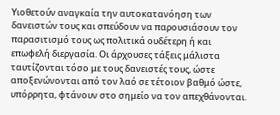Υιοθετούν αναγκαία την αυτοκατανόηση των δανειστών τους και σπεύδουν να παρουσιάσουν τον παρασιτισμό τους ως πολιτικά ουδέτερη ή και επωφελή διεργασία. Οι άρχουσες τάξεις μάλιστα ταυτίζονται τόσο με τους δανειστές τους, ώστε αποξενώνονται από τον λαό σε τέτοιον βαθμό ώστε, υπόρρητα, φτάνουν στο σημείο να τον απεχθάνονται.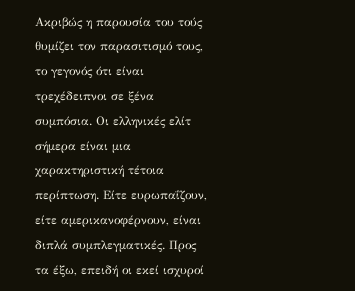Ακριβώς η παρουσία του τούς θυμίζει τον παρασιτισμό τους, το γεγονός ότι είναι τρεχέδειπνοι σε ξένα συμπόσια. Οι ελληνικές ελίτ σήμερα είναι μια χαρακτηριστική τέτοια περίπτωση. Είτε ευρωπαΐζουν, είτε αμερικανοφέρνουν, είναι διπλά συμπλεγματικές. Προς τα έξω, επειδή οι εκεί ισχυροί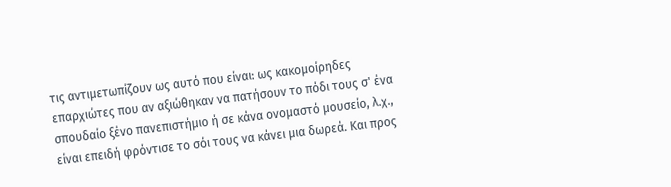τις αντιμετωπίζουν ως αυτό που είναι: ως κακομοίρηδες επαρχιώτες που αν αξιώθηκαν να πατήσουν το πόδι τους σ' ένα σπουδαίο ξένο πανεπιστήμιο ή σε κάνα ονομαστό μουσείο, λ.χ., είναι επειδή φρόντισε το σόι τους να κάνει μια δωρεά. Και προς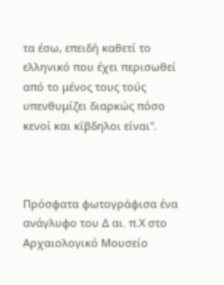τα έσω, επειδή καθετί το ελληνικό που έχει περισωθεί από το μένος τους τούς υπενθυμίζει διαρκώς πόσο κενοί και κίβδηλοι είναι".



Πρόσφατα φωτογράφισα ένα ανάγλυφο του Δ αι. π.Χ στο Αρχαιολογικό Μουσείο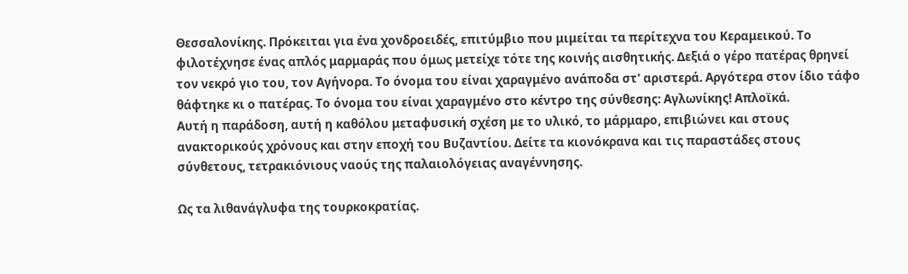Θεσσαλονίκης. Πρόκειται για ένα χονδροειδές, επιτύμβιο που μιμείται τα περίτεχνα του Κεραμεικού. Το φιλοτέχνησε ένας απλός μαρμαράς που όμως μετείχε τότε της κοινής αισθητικής. Δεξιά ο γέρο πατέρας θρηνεί τον νεκρό γιο του, τον Αγήνορα. Το όνομα του είναι χαραγμένο ανάποδα στ' αριστερά. Αργότερα στον ίδιο τάφο θάφτηκε κι ο πατέρας. Το όνομα του είναι χαραγμένο στο κέντρο της σύνθεσης: Αγλωνίκης! Απλοϊκά.
Αυτή η παράδοση, αυτή η καθόλου μεταφυσική σχέση με το υλικό, το μάρμαρο, επιβιώνει και στους ανακτορικούς χρόνους και στην εποχή του Βυζαντίου. Δείτε τα κιονόκρανα και τις παραστάδες στους σύνθετους, τετρακιόνιους ναούς της παλαιολόγειας αναγέννησης.

Ως τα λιθανάγλυφα της τουρκοκρατίας.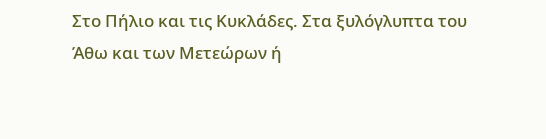Στο Πήλιο και τις Κυκλάδες. Στα ξυλόγλυπτα του Άθω και των Μετεώρων ή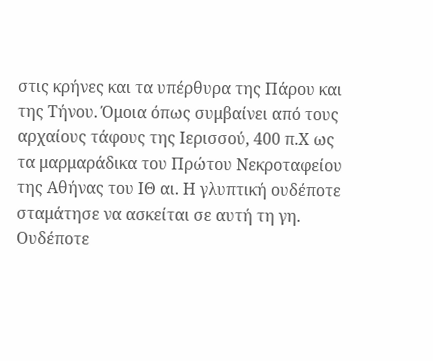στις κρήνες και τα υπέρθυρα της Πάρου και της Τήνου. Όμοια όπως συμβαίνει από τους αρχαίους τάφους της Ιερισσού, 400 π.Χ ως τα μαρμαράδικα του Πρώτου Νεκροταφείου της Αθήνας του ΙΘ αι. Η γλυπτική ουδέποτε σταμάτησε να ασκείται σε αυτή τη γη. Ουδέποτε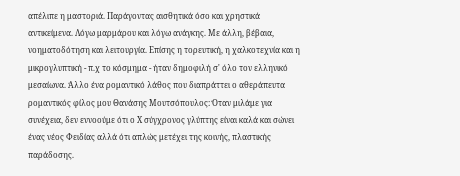απέλιπε η μαστοριά. Παράγοντας αισθητικά όσο και χρηστικά αντικείμενα. Λόγω μαρμάρου και λόγω ανάγκης. Με άλλη, βέβαια, νοηματοδότηση και λειτουργία. Επίσης η τορευτική, η χαλκοτεχνία και η μικρογλυπτική - π.χ το κόσμημα - ήταν δημοφιλή σ' όλο τον ελληνικό μεσαίωνα. Άλλο ένα ρομαντικό λάθος που διαπράττει ο αθεράπευτα ρομαντικός φίλος μου Θανάσης Μουτσόπουλος: Όταν μιλάμε για συνέχεια, δεν εννοούμε ότι ο Χ σύγχρονος γλύπτης είναι καλά και σώνει ένας νέος Φειδίας αλλά ότι απλώς μετέχει της κοινής, πλαστικής παράδοσης.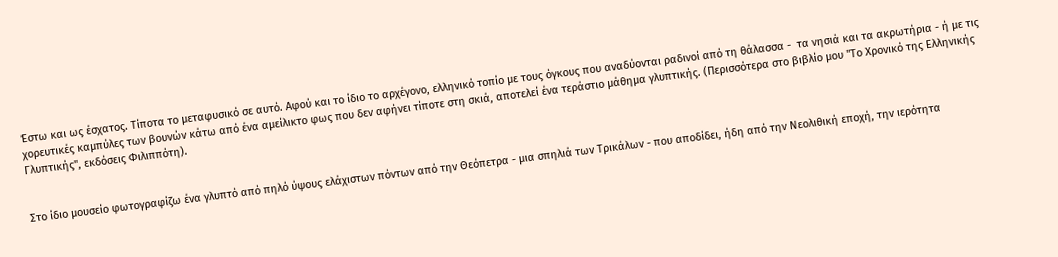Έστω και ως έσχατος. Τίποτα το μεταφυσικό σε αυτό. Αφού και το ίδιο το αρχέγονο, ελληνικό τοπίο με τους όγκους που αναδύονται ραδινοί από τη θάλασσα -  τα νησιά και τα ακρωτήρια - ή με τις χορευτικές καμπύλες των βουνών κάτω από ένα αμείλικτο φως που δεν αφήνει τίποτε στη σκιά, αποτελεί ένα τεράστιο μάθημα γλυπτικής. (Περισσότερα στο βιβλίο μου "Το Χρονικό της Ελληνικής Γλυπτικής", εκδόσεις Φιλιππότη).


Στο ίδιο μουσείο φωτογραφίζω ένα γλυπτό από πηλό ύψους ελάχιστων πόντων από την Θεόπετρα - μια σπηλιά των Τρικάλων - που αποδίδει, ήδη από την Νεολιθική εποχή, την ιερότητα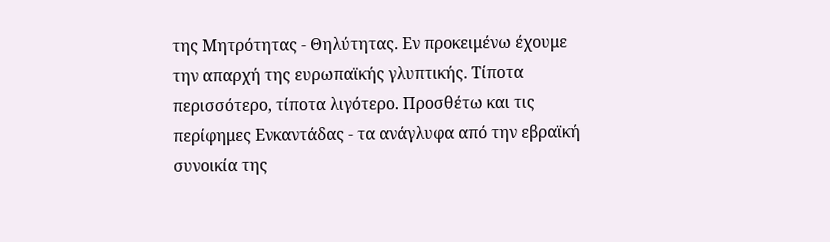της Μητρότητας - Θηλύτητας. Εν προκειμένω έχουμε την απαρχή της ευρωπαϊκής γλυπτικής. Τίποτα περισσότερο, τίποτα λιγότερο. Προσθέτω και τις περίφημες Ενκαντάδας - τα ανάγλυφα από την εβραϊκή συνοικία της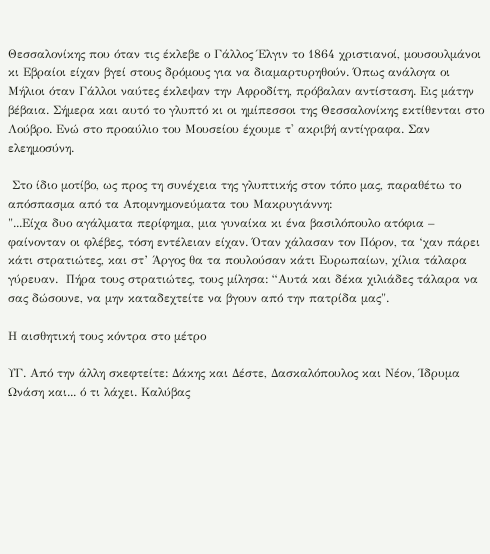Θεσσαλονίκης που όταν τις έκλεβε ο Γάλλος Έλγιν το 1864 χριστιανοί, μουσουλμάνοι κι Εβραίοι είχαν βγεί στους δρόμους για να διαμαρτυρηθούν. Όπως ανάλογα οι Μήλιοι όταν Γάλλοι ναύτες έκλεψαν την Αφροδίτη, πρόβαλαν αντίσταση. Εις μάτην βέβαια. Σήμερα και αυτό το γλυπτό κι οι ημίπεσσοι της Θεσσαλονίκης εκτίθενται στο Λούβρο. Ενώ στο προαύλιο του Μουσείου έχουμε τ' ακριβή αντίγραφα. Σαν ελεημοσύνη.

 Στο ίδιο μοτίβο, ως προς τη συνέχεια της γλυπτικής στον τόπο μας, παραθέτω το απόσπασμα από τα Απομνημονεύματα του Μακρυγιάννη:
"...Είχα δυο αγάλματα περίφημα, μια γυναίκα κι ένα βασιλόπουλο ατόφια – φαίνονταν οι φλέβες, τόση εντέλειαν είχαν. Όταν χάλασαν τον Πόρον, τα ‘χαν πάρει κάτι στρατιώτες, και στ’ Άργος θα τα πουλούσαν κάτι Ευρωπαίων, χίλια τάλαρα γύρευαν.  Πήρα τους στρατιώτες, τους μίλησα: “Αυτά και δέκα χιλιάδες τάλαρα να σας δώσουνε, να μην καταδεχτείτε να βγουν από την πατρίδα μας".

Η αισθητική τους κόντρα στο μέτρο

ΥΓ. Από την άλλη σκεφτείτε: Δάκης και Δέστε, Δασκαλόπουλος και Νέον, Ίδρυμα Ωνάση και... ό τι λάχει. Καλύβας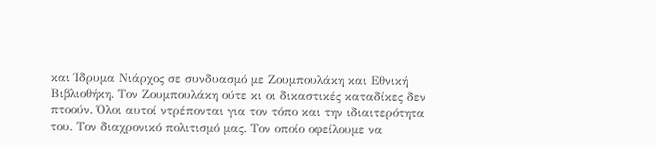και Ίδρυμα Νιάρχος σε συνδυασμό με Ζουμπουλάκη και Εθνική Βιβλιοθήκη. Τον Ζουμπουλάκη ούτε κι οι δικαστικές καταδίκες δεν πτοούν. Όλοι αυτοί ντρέπονται για τον τόπο και την ιδιαιτερότητα του. Τον διαχρονικό πολιτισμό μας. Τον οποίο οφείλουμε να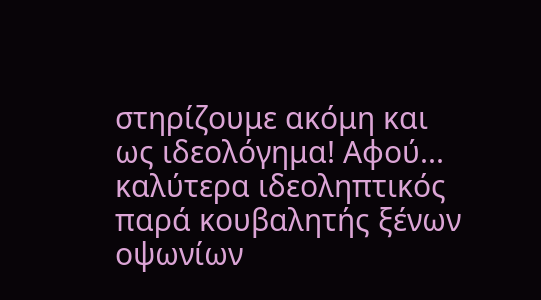στηρίζουμε ακόμη και ως ιδεολόγημα! Αφού... καλύτερα ιδεοληπτικός παρά κουβαλητής ξένων οψωνίων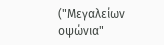("Μεγαλείων οψώνια"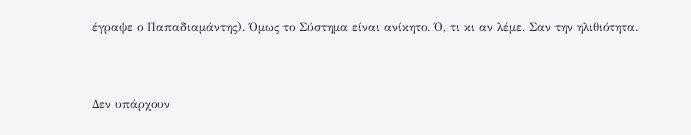έγραψε ο Παπαδιαμάντης). Όμως το Σύστημα είναι ανίκητο. Ό, τι κι αν λέμε. Σαν την ηλιθιότητα.


Δεν υπάρχουν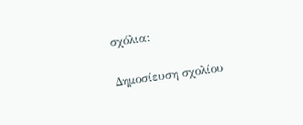σχόλια:

Δημοσίευση σχολίου